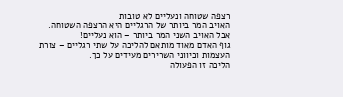רצפה שטוחה ונעליים לא טובות
האויב המר ביותר של הרגליים היא הרצפה השטוחה.
אבל האויב השני המר ביותר – הוא נעליים!
גוף האדם מאוד מותאם להליכה על שתי רגליים – צורת העצמות וכיווני השרירים מעידים על כך.
הליכה זו הפעולה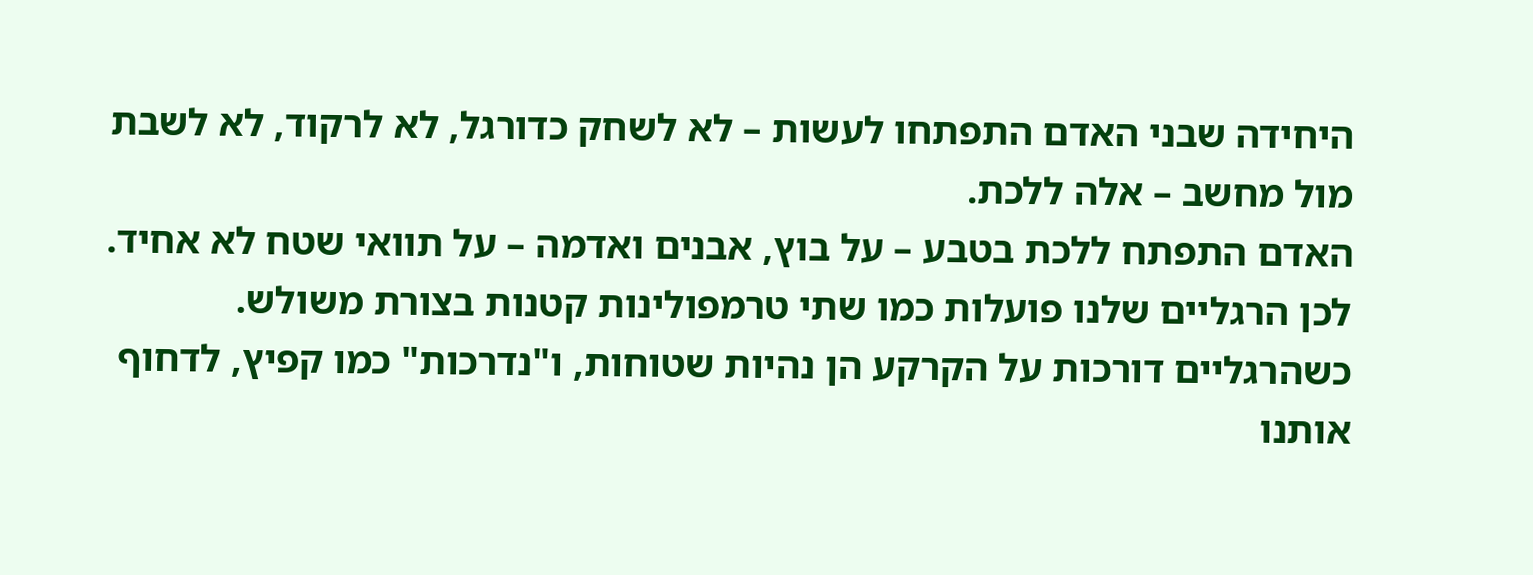היחידה שבני האדם התפתחו לעשות – לא לשחק כדורגל, לא לרקוד, לא לשבת מול מחשב – אלה ללכת.
האדם התפתח ללכת בטבע – על בוץ, אבנים ואדמה – על תוואי שטח לא אחיד. לכן הרגליים שלנו פועלות כמו שתי טרמפולינות קטנות בצורת משולש. כשהרגליים דורכות על הקרקע הן נהיות שטוחות, ו"נדרכות" כמו קפיץ, לדחוף אותנו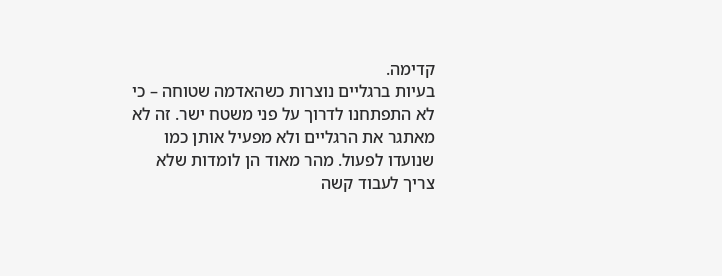קדימה.
בעיות ברגליים נוצרות כשהאדמה שטוחה – כי לא התפתחנו לדרוך על פני משטח ישר. זה לא מאתגר את הרגליים ולא מפעיל אותן כמו שנועדו לפעול. מהר מאוד הן לומדות שלא צריך לעבוד קשה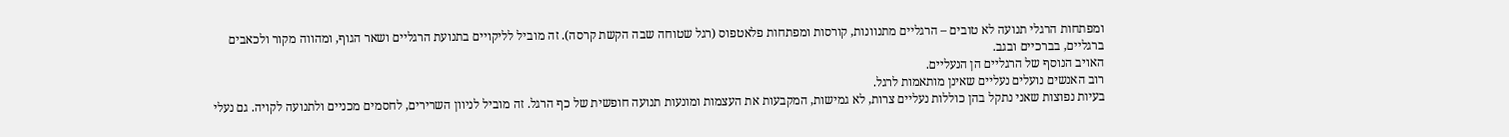ומפתחות הרגלי תנועה לא טובים – הרגליים מתנוונות, קורסות ומפתחות פלאטפוס (רגל שטוחה שבה הקשת קרסה). זה מוביל לליקויים בתנועת הרגליים ושאר הגוף, ומהווה מקור ולכאבים ברגליים, בברכיים ובגב.
האויב הנוסף של הרגליים הן הנעליים.
רוב האנשים נועלים נעליים שאינן מותאמות לרגל.
בעיות נפוצות שאני נתקל בהן כוללות נעליים צרות, לא גמישות, המקבעות את העצמות ומונעות תנועה חופשית של כף הרגל. זה מוביל לניוון השרירים, לחסמים מכניים ולתנועה לקויה. גם נעלי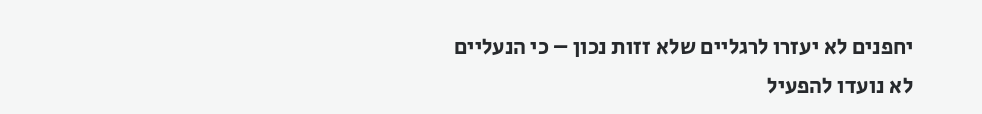יחפנים לא יעזרו לרגליים שלא זזות נכון – כי הנעליים לא נועדו להפעיל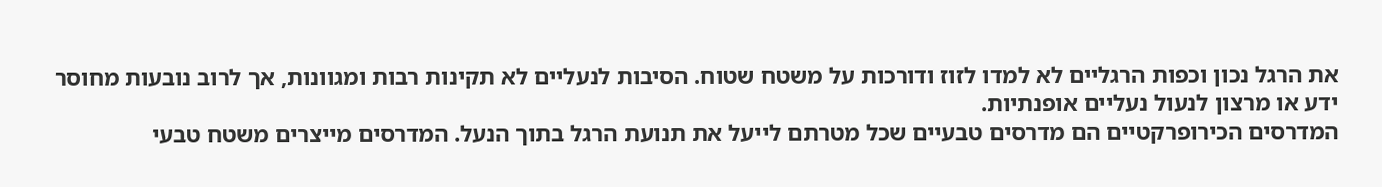את הרגל נכון וכפות הרגליים לא למדו לזוז ודורכות על משטח שטוח. הסיבות לנעליים לא תקינות רבות ומגוונות, אך לרוב נובעות מחוסר ידע או מרצון לנעול נעליים אופנתיות.
המדרסים הכירופרקטיים הם מדרסים טבעיים שכל מטרתם לייעל את תנועת הרגל בתוך הנעל. המדרסים מייצרים משטח טבעי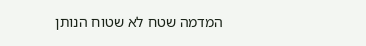המדמה שטח לא שטוח הנותן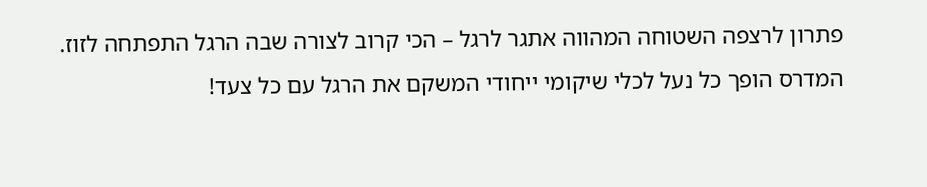פתרון לרצפה השטוחה המהווה אתגר לרגל – הכי קרוב לצורה שבה הרגל התפתחה לזוז. המדרס הופך כל נעל לכלי שיקומי ייחודי המשקם את הרגל עם כל צעד!